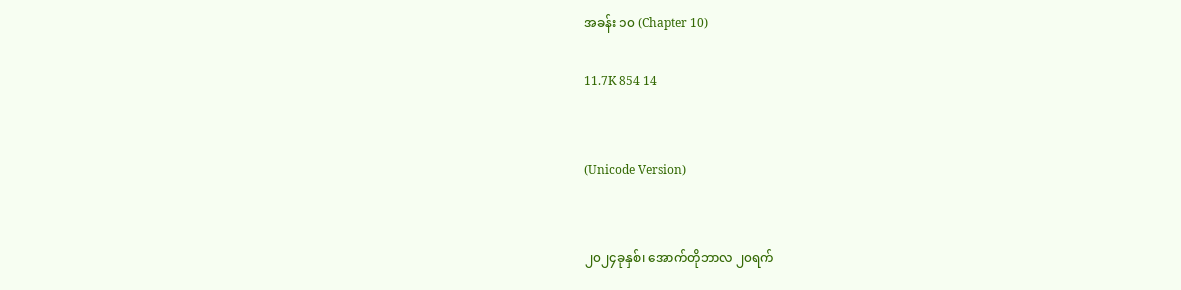အခန်း ၁၀ (Chapter 10)

11.7K 854 14


(Unicode Version)


၂၀၂၄ခုနှစ်၊ အောက်တိုဘာလ ၂၀ရက်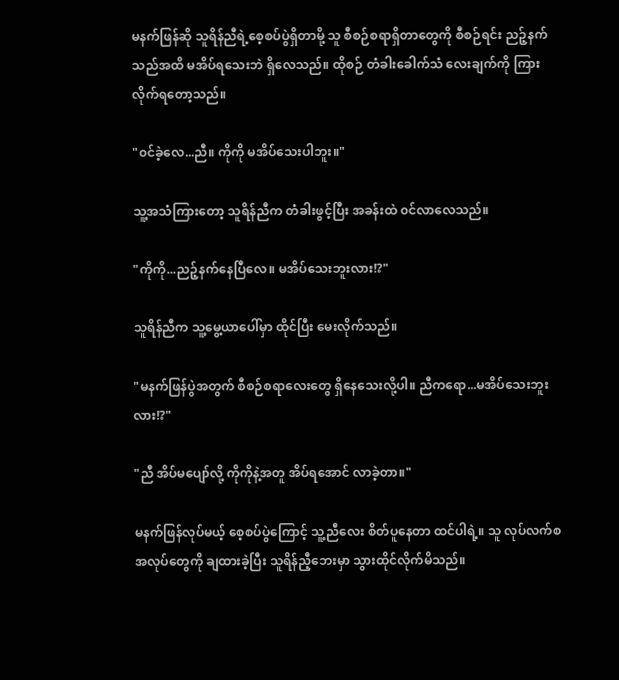မနက်ဖြန်ဆို သူရိန်ညီရဲ့စေ့စပ်ပွဲရှိတာမို့ သူ စီစဉ်စရာရှိတာတွေကို စီစဉ်ရင်း ညဉ့်နက်သည်အထိ မအိပ်ရသေးဘဲ ရှိလေသည်။ ထိုစဉ် တံခါးခေါက်သံ လေးချက်ကို ကြားလိုက်ရတော့သည်။

"၀င်ခဲ့လေ...ညီ။ ကိုကို မအိပ်သေးပါဘူး။"

သူ့အသံကြားတော့ သူရိန်ညီက တံခါးဖွင့်ပြီး အခန်းထဲ ၀င်လာလေသည်။

"ကိုကို...ညဉ့်နက်နေပြီလေ။ မအိပ်သေးဘူးလား!?"

သူရိန်ညီက သူ့မွေ့ယာပေါ်မှာ ထိုင်ပြီး မေးလိုက်သည်။

"မနက်ဖြန်ပွဲအတွက် စီစဉ်စရာလေးတွေ ရှိနေသေးလို့ပါ။ ညီကရော...မအိပ်သေးဘူးလား!?"

"ညီ အိပ်မပျော်လို့ ကိုကိုနဲ့အတူ အိပ်ရအောင် လာခဲ့တာ။"

မနက်ဖြန်လုပ်မယ့် စေ့စပ်ပွဲကြောင့် သူ့ညီလေး စိတ်ပူနေတာ ထင်ပါရဲ့။ သူ လုပ်လက်စ အလုပ်တွေကို ချထားခဲ့ပြီး သူရိန်ညီ့ဘေးမှာ သွားထိုင်လိုက်မိသည်။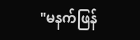"မနက်ဖြန်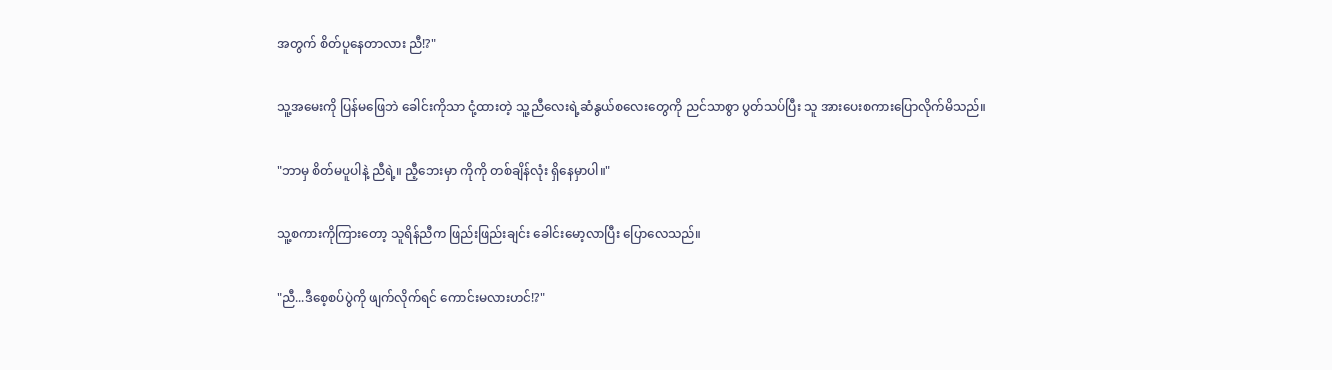အတွက် စိတ်ပူနေတာလား ညီ!?"

သူ့အမေးကို ပြန်မဖြေဘဲ ခေါင်းကိုသာ ငုံ့ထားတဲ့ သူ့ညီလေးရဲ့ဆံနွယ်စလေးတွေကို ညင်သာစွာ ပွတ်သပ်ပြီး သူ အားပေးစကားပြောလိုက်မိသည်။

"ဘာမှ စိတ်မပူပါနဲ့ ညီရဲ့။ ညီ့ဘေးမှာ ကိုကို တစ်ချိန်လုံး ရှိနေမှာပါ။"

သူ့စကားကိုကြားတော့ သူရိန်ညီက ဖြည်းဖြည်းချင်း ခေါင်းမော့လာပြီး ပြောလေသည်။

"ညီ...ဒီစေ့စပ်ပွဲကို ဖျက်လိုက်ရင် ကောင်းမလားဟင်!?"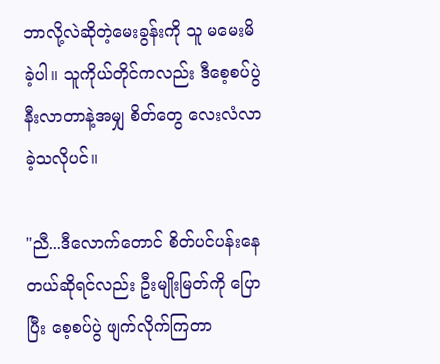ဘာလို့လဲဆိုတဲ့မေးခွန်းကို သူ မမေးမိခဲ့ပါ။ သူကိုယ်တိုင်ကလည်း ဒီစေ့စပ်ပွဲနီးလာတာနဲ့အမျှ စိတ်တွေ လေးလံလာခဲ့သလိုပင်။

"ညီ...ဒီလောက်တောင် စိတ်ပင်ပန်းနေတယ်ဆိုရင်‌လည်း ဦးမျိုးမြတ်ကို ပြောပြီး စေ့စပ်ပွဲ ဖျက်လိုက်ကြတာ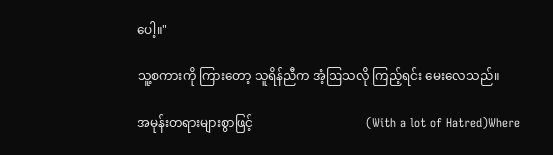ပေါ့။"

သူ့စကားကို ကြားတော့ သူရိန်ညီက အံ့ဩသလို ကြည့်ရင်း မေးလေသည်။

အမုန်းတရားများစွာဖြင့်                                    (With a lot of Hatred)Where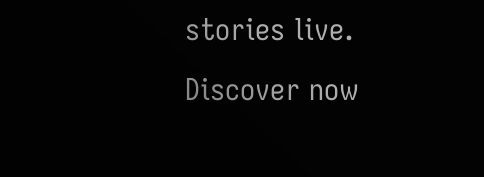stories live. Discover now